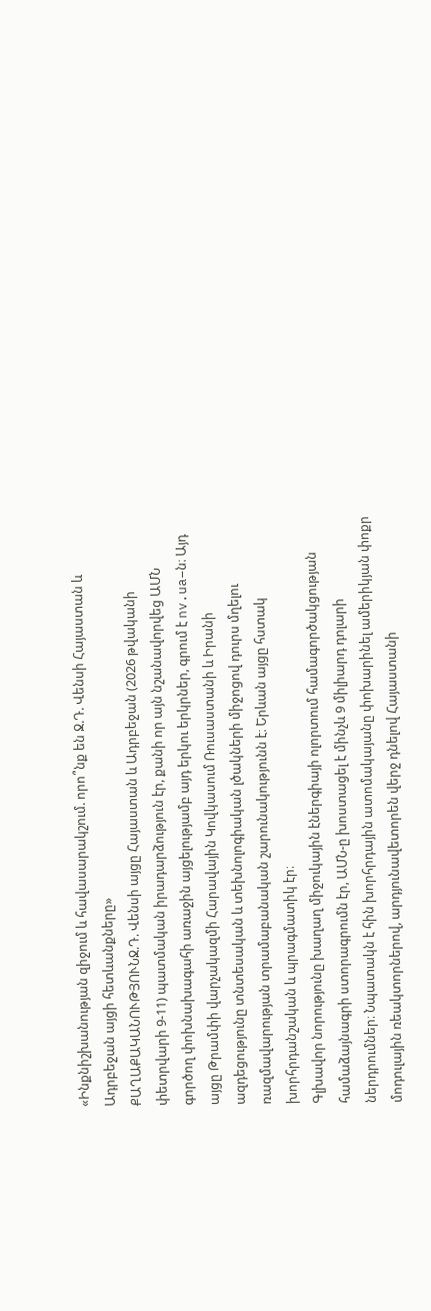«Ինքնիշխանության զիջում և հավասարակշում. որո՞նք են Ջ.Դ. Վենսի Հայաստան և Ադրբեջան այցի հետևանքները»
ՔԱՂԱՔԱԿԱՆՈՒԹՅՈՒՆՋ.Դ. Վենսի այցը Հայաստան և Ադրբեջան (2026 թվականի փետրվարի 9-11) պատմական իրադարձություն էր, քանի որ այն նշանավորվեց ԱՄՆ գործող փոխնախագահի առաջին այցելությամբ այդ երկու երկրներ, գրում է nv.ua–ն։ Այդ այցը Թրամփի վարչակազմի Հարավային Կովկասում Ռուսաստանի և Իրանի ազդեցությունը տնտեսական և տեխնոլոգիական լծակների միջոցով դուրս մղելու ռազմավարության տրամաբանական շարունակությունն է։ Երևան այցը հստակ խորհրդանշական և պրագմատիկ էր։
Գլխավոր նորությունը խաղաղ միջուկային էներգիայի ոլորտում համագործակցության համաձայնագրի ստորագրումն էր, ԱՄՆ-ը խոստացել է մինչև 9 միլիարդ դոլարի ներդրումներ։ Նպատակն է հին խորհրդային ատոմակայանը փոխարինել ամերիկյան փոքր մոդուլային ռեակտորներով, արդյունավետորեն վերջ դնելով Հայաստանի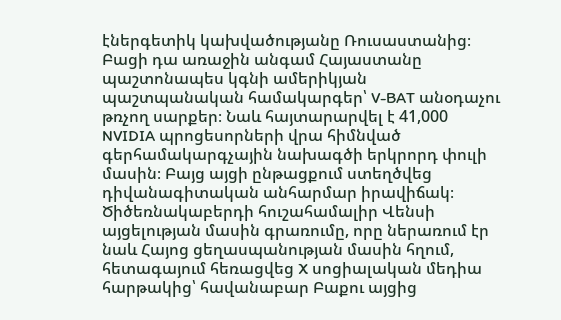էներգետիկ կախվածությանը Ռուսաստանից։ Բացի դա առաջին անգամ Հայաստանը պաշտոնապես կգնի ամերիկյան պաշտպանական համակարգեր՝ V-BAT անօդաչու թռչող սարքեր։ Նաև հայտարարվել է 41,000 NVIDIA պրոցեսորների վրա հիմնված գերհամակարգչային նախագծի երկրորդ փուլի մասին։ Բայց այցի ընթացքում ստեղծվեց դիվանագիտական անհարմար իրավիճակ։ Ծիծեռնակաբերդի հուշահամալիր Վենսի այցելության մասին գրառումը, որը ներառում էր նաև Հայոց ցեղասպանության մասին հղում, հետագայում հեռացվեց X սոցիալական մեդիա հարթակից՝ հավանաբար Բաքու այցից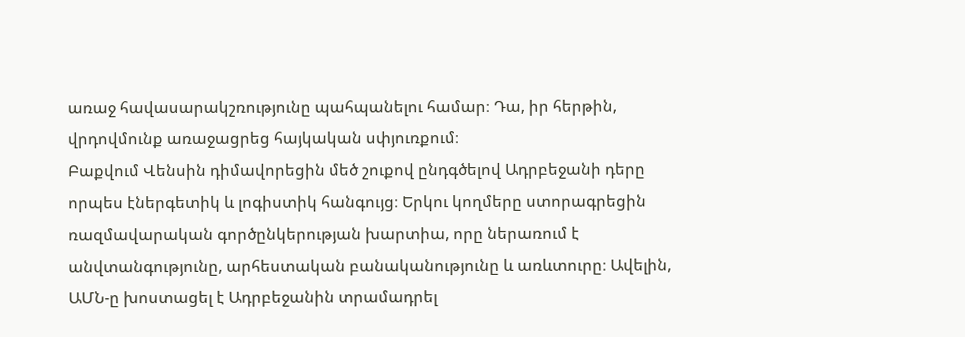առաջ հավասարակշռությունը պահպանելու համար։ Դա, իր հերթին, վրդովմունք առաջացրեց հայկական սփյուռքում։
Բաքվում Վենսին դիմավորեցին մեծ շուքով ընդգծելով Ադրբեջանի դերը որպես էներգետիկ և լոգիստիկ հանգույց։ Երկու կողմերը ստորագրեցին ռազմավարական գործընկերության խարտիա, որը ներառում է անվտանգությունը, արհեստական բանականությունը և առևտուրը։ Ավելին, ԱՄՆ-ը խոստացել է Ադրբեջանին տրամադրել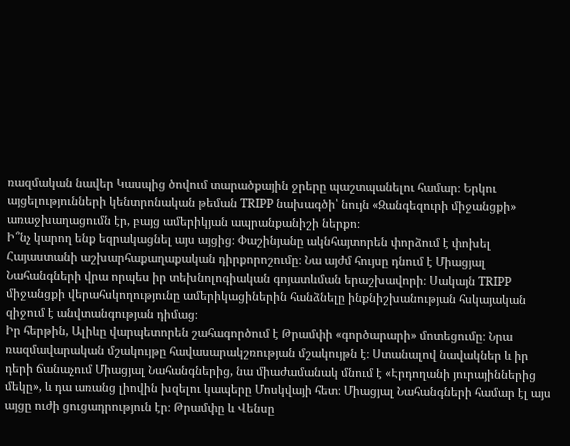ռազմական նավեր Կասպից ծովում տարածքային ջրերը պաշտպանելու համար։ Երկու այցելությունների կենտրոնական թեման TRIPP նախագծի՝ նույն «Զանգեզուրի միջանցքի» առաջխաղացումն էր, բայց ամերիկյան ապրանքանիշի ներքո։
Ի՞նչ կարող ենք եզրակացնել այս այցից։ Փաշինյանը ակնհայտորեն փորձում է փոխել Հայաստանի աշխարհաքաղաքական դիրքորոշումը։ Նա այժմ հույսը դնում է Միացյալ Նահանգների վրա որպես իր տեխնոլոգիական գոյատևման երաշխավորի։ Սակայն TRIPP միջանցքի վերահսկողությունը ամերիկացիներին հանձնելը ինքնիշխանության հսկայական զիջում է անվտանգության դիմաց։
Իր հերթին, Ալիևը վարպետորեն շահագործում է Թրամփի «գործարարի» մոտեցումը։ Նրա ռազմավարական մշակույթը հավասարակշռության մշակույթն է։ Ստանալով նավակներ և իր դերի ճանաչում Միացյալ Նահանգներից, նա միաժամանակ մնում է «Էրդողանի յուրայիններից մեկը», և դա առանց լիովին խզելու կապերը Մոսկվայի հետ։ Միացյալ Նահանգների համար էլ այս այցը ուժի ցուցադրություն էր։ Թրամփը և Վենսը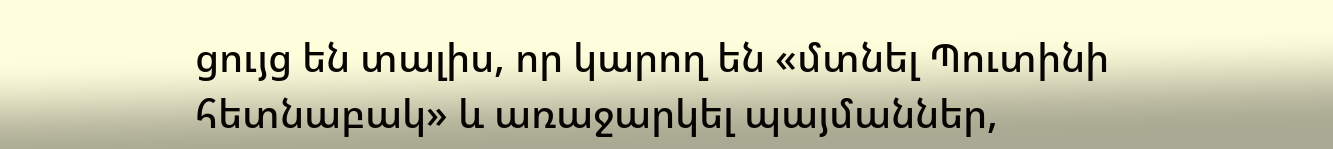ցույց են տալիս, որ կարող են «մտնել Պուտինի հետնաբակ» և առաջարկել պայմաններ,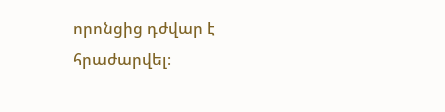որոնցից դժվար է հրաժարվել։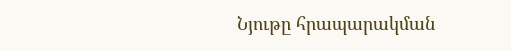Նյութը հրապարակման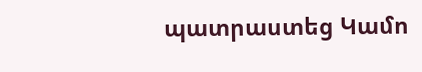պատրաստեց Կամո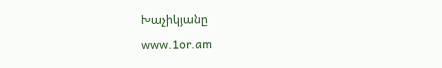Խաչիկյանը
www.1or.am